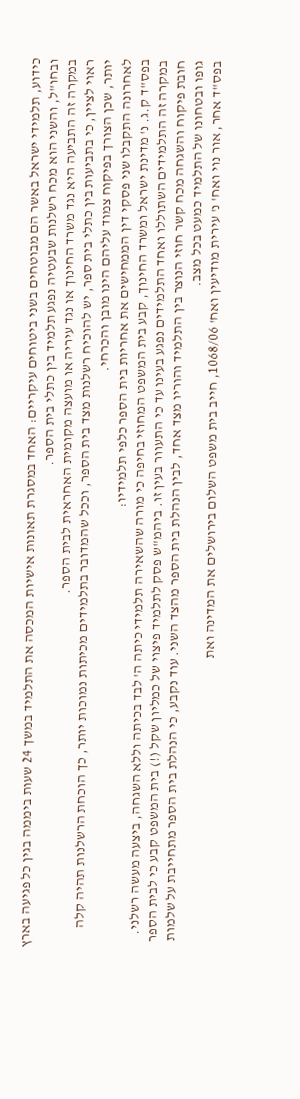כידוע, תלמידי ישראל באשר הם מבוטחים בשני ביטוחים עיקריים: האחד במסגרת תאונות אישיות המכסה את התלמיד במשך 24 שעות ביממה בגין כל פגיעה בארץ ובחו"ל, והשני הוא מכח רשלנות שבעטיה נפגע תלמיד בין כתלי בית הספר.
במקרה זה התביעה היא נגד משרד החינוך או נגד עיריה או מועצה מקומית האחראית לבית הספר.
ראוי לציין, כי בתביעות בין כתלי בית ספר, יש להוכיח רשלנות מצד בית הספר, וככל שהמדובר בתלמידים מכיתות נמוכות יותר, כך הוכחת הרשלנות תהיה קלה יותר, שכן הצורך בפיקוח צמוד עליהם הינו מובן והכרחי.
לאחרונה התקבלו שני פסקי דין הממחישים את אחריות בית הספר כלפי תלמידיו:
בפס"ד ק.ג. נ' מדינת ישראל ומשרד החינוך, קבע בית המשפט המחוזי בחיפה כי מורה שהשאירה תלמידי כיתה ה' לבד בכיתה וללא השגחה, ביצעה מעשה רשלני. במקרה זה התלמידים השתוללו ואחד התלמידים נפגע בעינו עד כי התעוור בעין זו. ביהמ"ש פסק לתלמיד פיצוי של כמליון שקל (!) בית המשפט קבע כי לבית הספר חובת פיקוח והשגחה מכח קשר חוזי הנוצר בין התלמיד והוריו מצד אחד, לבין הנהלת בית הספר מהצד השני. עוד נקבע, כי הנהלת בית הספר מתחייבת על שלמות גופו ובטחונו של התלמיד כמעט בכל מצב.
בפס"ד אחר, אור נוי ואח' נ' עירית מודיעין ואח' 1068/06, חייב בית משפט השלום בירושלים את המדינה ואת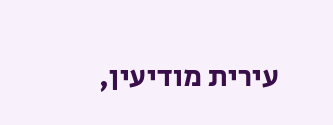עירית מודיעין,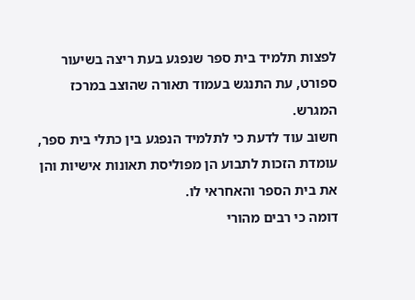לפצות תלמיד בית ספר שנפגע בעת ריצה בשיעור ספורט, עת התנגש בעמוד תאורה שהוצב במרכז המגרש.
חשוב עוד לדעת כי לתלמיד הנפגע בין כתלי בית ספר, עומדת הזכות לתבוע הן מפוליסת תאונות אישיות והן את בית הספר והאחראי לו.
דומה כי רבים מהורי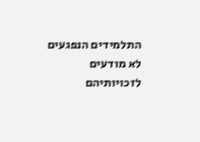התלמידים הנפגעים לא מודעים לזכויותיהם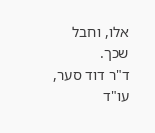אלו, וחבל שכך.
ד"ר דוד סער, עו"ד